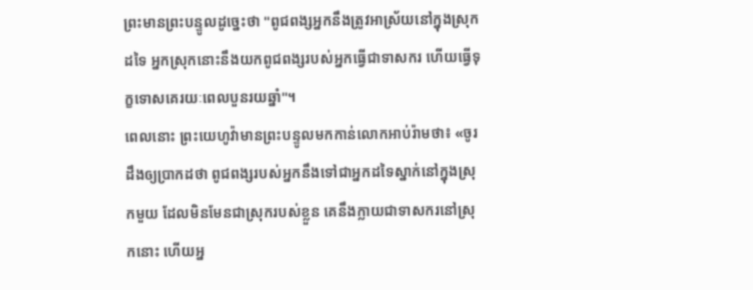ព្រះមានព្រះបន្ទូលដូច្នេះថា "ពូជពង្សអ្នកនឹងត្រូវអាស្រ័យនៅក្នុងស្រុកដទៃ អ្នកស្រុកនោះនឹងយកពូជពង្សរបស់អ្នកធ្វើជាទាសករ ហើយធ្វើទុក្ខទោសគេរយៈពេលបួនរយឆ្នាំ"។
ពេលនោះ ព្រះយេហូវ៉ាមានព្រះបន្ទូលមកកាន់លោកអាប់រ៉ាមថា៖ «ចូរដឹងឲ្យប្រាកដថា ពូជពង្សរបស់អ្នកនឹងទៅជាអ្នកដទៃស្នាក់នៅក្នុងស្រុកមួយ ដែលមិនមែនជាស្រុករបស់ខ្លួន គេនឹងក្លាយជាទាសករនៅស្រុកនោះ ហើយអ្ន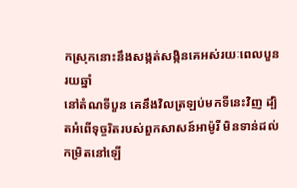កស្រុកនោះនឹងសង្កត់សង្កិនគេអស់រយៈពេលបួនរយឆ្នាំ
នៅតំណទីបួន គេនឹងវិលត្រឡប់មកទីនេះវិញ ដ្បិតអំពើទុច្ចរិតរបស់ពួកសាសន៍អាម៉ូរី មិនទាន់ដល់កម្រិតនៅឡើ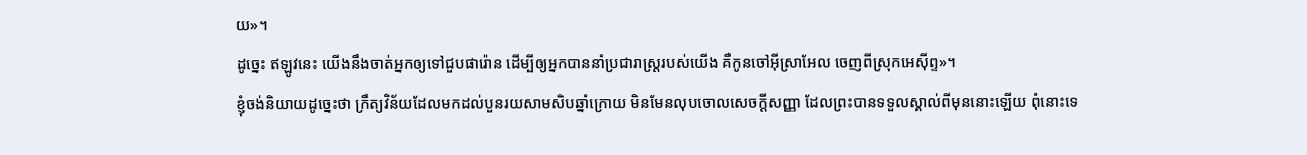យ»។
ដូច្នេះ ឥឡូវនេះ យើងនឹងចាត់អ្នកឲ្យទៅជួបផារ៉ោន ដើម្បីឲ្យអ្នកបាននាំប្រជារាស្ត្ររបស់យើង គឺកូនចៅអ៊ីស្រាអែល ចេញពីស្រុកអេស៊ីព្ទ»។
ខ្ញុំចង់និយាយដូច្នេះថា ក្រឹត្យវិន័យដែលមកដល់បួនរយសាមសិបឆ្នាំក្រោយ មិនមែនលុបចោលសេចក្តីសញ្ញា ដែលព្រះបានទទួលស្គាល់ពីមុននោះឡើយ ពុំនោះទេ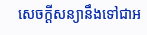សេចក្តីសន្យានឹងទៅជាអ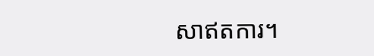សាឥតការ។